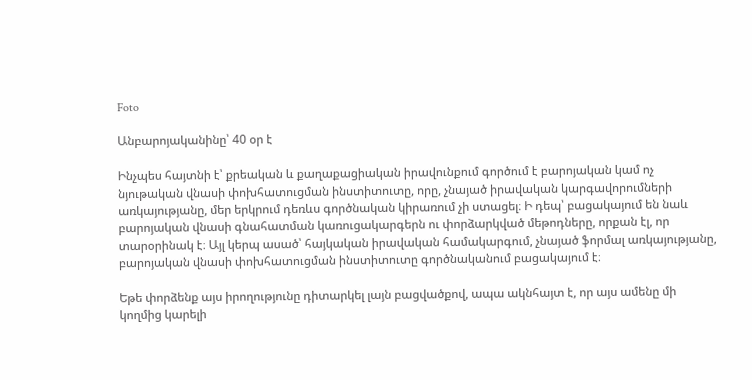Foto

Անբարոյականինը՝ 40 օր է

Ինչպես հայտնի է՝ քրեական և քաղաքացիական իրավունքում գործում է բարոյական կամ ոչ նյութական վնասի փոխհատուցման ինստիտուտը, որը, չնայած իրավական կարգավորումների առկայությանը, մեր երկրում դեռևս գործնական կիրառում չի ստացել։ Ի դեպ՝ բացակայում են նաև բարոյական վնասի գնահատման կառուցակարգերն ու փորձարկված մեթոդները, որքան էլ, որ տարօրինակ է։ Այլ կերպ ասած՝ հայկական իրավական համակարգում, չնայած ֆորմալ առկայությանը, բարոյական վնասի փոխհատուցման ինստիտուտը գործնականում բացակայում է։

Եթե փորձենք այս իրողությունը դիտարկել լայն բացվածքով, ապա ակնհայտ է, որ այս ամենը մի կողմից կարելի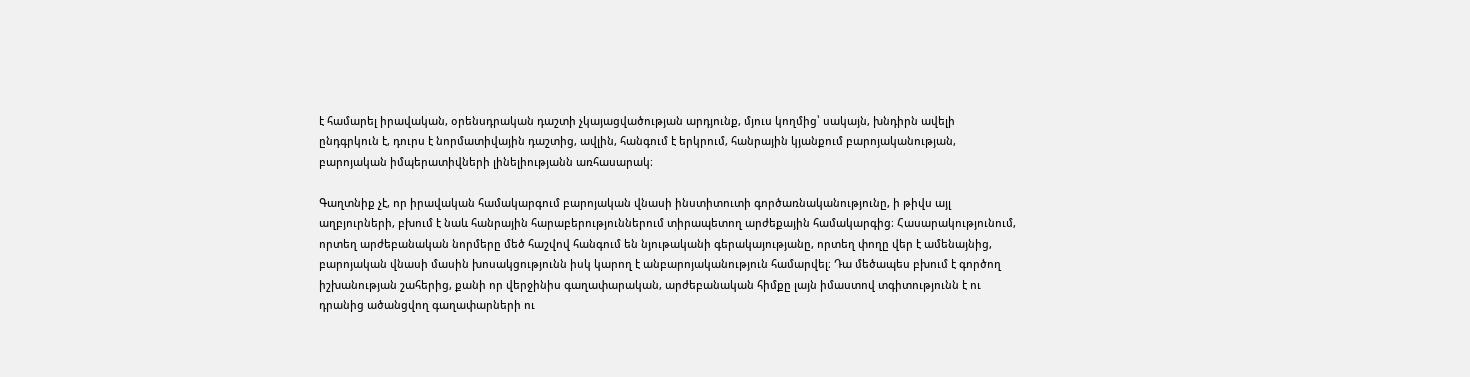է համարել իրավական, օրենսդրական դաշտի չկայացվածության արդյունք, մյուս կողմից՝ սակայն, խնդիրն ավելի ընդգրկուն է, դուրս է նորմատիվային դաշտից, ավլին, հանգում է երկրում, հանրային կյանքում բարոյականության, բարոյական իմպերատիվների լինելիությանն առհասարակ։

Գաղտնիք չէ, որ իրավական համակարգում բարոյական վնասի ինստիտուտի գործառնականությունը, ի թիվս այլ աղբյուրների, բխում է նաև հանրային հարաբերություններում տիրապետող արժեքային համակարգից։ Հասարակությունում, որտեղ արժեբանական նորմերը մեծ հաշվով հանգում են նյութականի գերակայությանը, որտեղ փողը վեր է ամենայնից, բարոյական վնասի մասին խոսակցությունն իսկ կարող է անբարոյականություն համարվել։ Դա մեծապես բխում է գործող իշխանության շահերից, քանի որ վերջինիս գաղափարական, արժեբանական հիմքը լայն իմաստով տգիտությունն է ու դրանից ածանցվող գաղափարների ու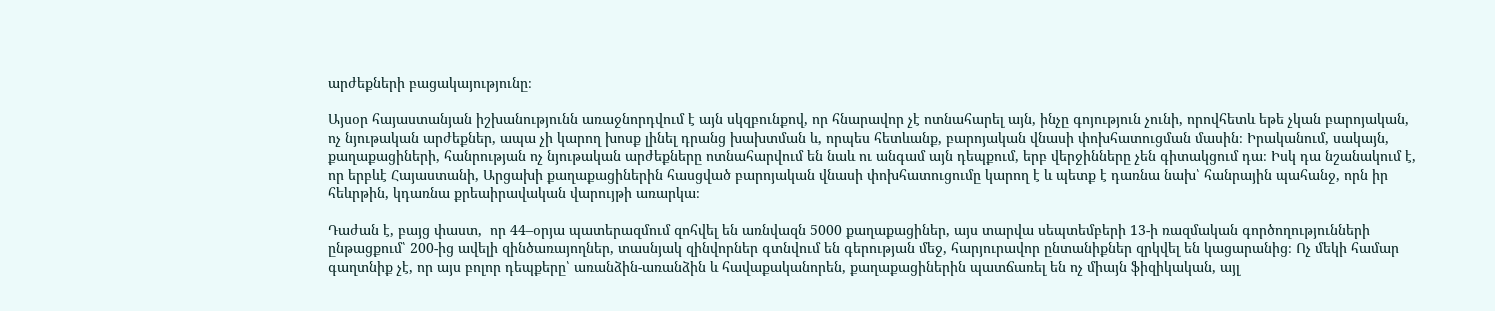արժեքների բացակայությունը։

Այսօր հայաստանյան իշխանությունն առաջնորդվում է այն սկզբունքով, որ հնարավոր չէ ոտնահարել այն, ինչը գոյություն չունի, որովհետև եթե չկան բարոյական, ոչ նյութական արժեքներ, ապա չի կարող խոսք լինել դրանց խախտման և, որպես հետևանք, բարոյական վնասի փոխհատուցման մասին։ Իրականում, սակայն, քաղաքացիների, հանրության ոչ նյութական արժեքները ոտնահարվում են նաև ու անգամ այն դեպքում, երբ վերջինները չեն գիտակցում դա։ Իսկ դա նշանակում է, որ երբևէ Հայաստանի, Արցախի քաղաքացիներին հասցված բարոյական վնասի փոխհատուցումը կարող է և պետք է դառնա նախ՝ հանրային պահանջ, որն իր հեևրթին, կդառնա քրեաիրավական վարույթի առարկա։

Դաժան է, բայց փաստ,  որ 44–օրյա պատերազմում զոհվել են առնվազն 5000 քաղաքացիներ, այս տարվա սեպտեմբերի 13-ի ռազմական գործողությունների ընթացքում՝ 200-ից ավելի զինծառայողներ, տասնյակ զինվորներ գտնվում են գերության մեջ, հարյուրավոր ընտանիքներ զրկվել են կացարանից։ Ոչ մեկի համար գաղտնիք չէ, որ այս բոլոր դեպքերը՝ առանձին-առանձին և հավաքականորեն, քաղաքացիներին պատճառել են ոչ միայն ֆիզիկական, այլ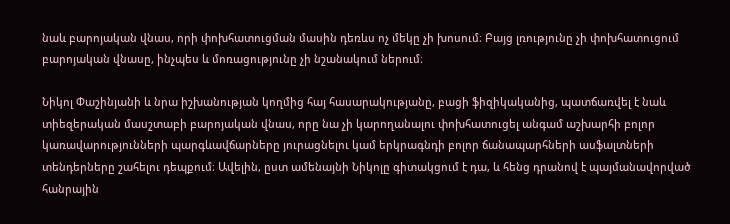նաև բարոյական վնաս, որի փոխհատուցման մասին դեռևս ոչ մեկը չի խոսում։ Բայց լռությունը չի փոխհատուցում բարոյական վնասը, ինչպես և մոռացությունը չի նշանակում ներում։

Նիկոլ Փաշինյանի և նրա իշխանության կողմից հայ հասարակությանը, բացի ֆիզիկականից, պատճառվել է նաև տիեզերական մասշտաբի բարոյական վնաս, որը նա չի կարողանալու փոխհատուցել անգամ աշխարհի բոլոր կառավարությունների պարգևավճարները յուրացնելու կամ երկրագնդի բոլոր ճանապարհների ասֆալտների տենդերները շահելու դեպքում։ Ավելին, ըստ ամենայնի Նիկոլը գիտակցում է դա, և հենց դրանով է պայմանավորված հանրային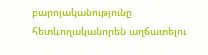բարոյականությունը հետևողականորեն աղճատելու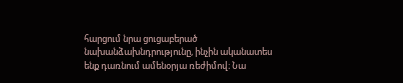հարցում նրա ցուցաբերած նախանձախնդրությունը, ինչին ականատես ենք դառնում ամենօրյա ռեժիմով։ Նա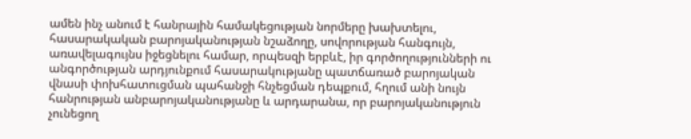ամեն ինչ անում է հանրային համակեցության նորմերը խախտելու, հասարակական բարոյականության նշաձողը, սովորության հանգույն, առավելագույնս իջեցնելու համար, որպեսզի երբևէ, իր գործողությունների ու անգործության արդյունքում հասարակությանը պատճառած բարոյական վնասի փոխհատուցման պահանջի հնչեցման դեպքում, հղում անի նույն հանրության անբարոյականությանը և արդարանա, որ բարոյականություն չունեցող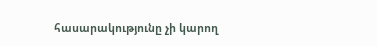հասարակությունը չի կարող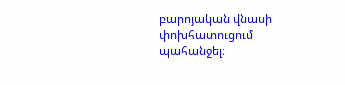բարոյական վնասի փոխհատուցում պահանջել։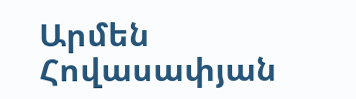Արմեն Հովասափյան